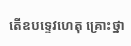តើឧបទ្ទេវហេតុ គ្រោះថ្នា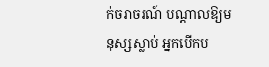ក់ចរាចរណ៍ បណ្តាលឱ្យមនុស្សស្លាប់ អ្នកបើកប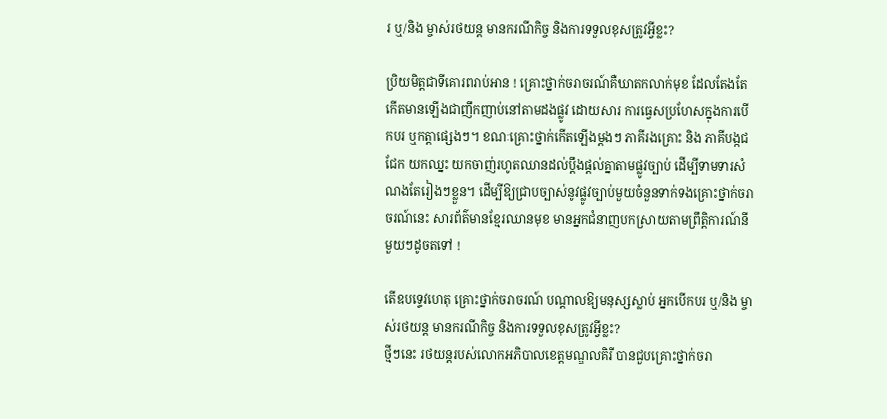រ ឬ/និង ម្ចាស់រថយន្ត មានករណីកិច្ច និងការទទួលខុសត្រូវអ្វីខ្លះ?

ប្រិយមិត្តជាទីគោរពរាប់អាន ! គ្រោះថ្នាក់ចរាចរណ៍គឺឃាតកលាក់មុខ ដែលតែងតែកើតមានឡើងជាញឹកញាប់នៅតាមដងផ្លូវ ដោយសារ ការធ្វេសប្រហែសក្នុងការបើកបរ ឬកត្តាផ្សេងៗ។ ខណៈគ្រោះថ្នាក់កើតឡើងម្ដងៗ ភាគីរងគ្រោះ និង ភាគីបង្កជជែក យកឈ្នះ យកចាញ់រហូតឈានដល់ប្តឹងផ្ដល់គ្នាតាមផ្លូវច្បាប់ ដើម្បីទាមទារសំណងតែរៀងៗខ្លួន។ ដើម្បីឱ្យជ្រាបច្បាស់នូវផ្លូវច្បាប់មួយចំនួនទាក់ទងគ្រោះថ្នាក់ចរាចរណ៍នេះ សារព័ត៌មានខ្មែរឈានមុខ មានអ្នកជំនាញបកស្រាយតាមព្រឹត្តិការណ៍នីមួយៗដូចតទៅ !

តើឧបទ្ទេវហេតុ គ្រោះថ្នាក់ចរាចរណ៍ បណ្តាលឱ្យមនុស្សស្លាប់ អ្នកបើកបរ ឬ/និង ម្ចាស់រថយន្ត មានករណីកិច្ច និងការទទួលខុសត្រូវអ្វីខ្លះ?
ថ្មីៗនេះ រថយន្តរបស់លោកអភិបាលខេត្តមណ្ឌលគិរី បានជួបគ្រោះថ្នាក់ចរា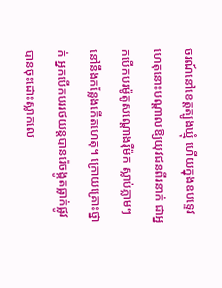ចរណ៍នៅខេត្តត្បូងឃ្មុំ ហើយក្នុងឧបទ្ទេវហេតុនោះបណ្តាលឱ្យយុវជនពីរនាក់ ជាអ្នកបើកបរម៉ូតូសណ្តោងរ៉ឺម៉ក ស្លាប់ភ្លាមៗនៅនឹងកន្លែងកើតហេតុ។ ក្រោយគ្រោះថ្នាក់ អ្នកបើកបររថយន្តបានរ៉េចង្កូតធ្លាក់ផ្លូវ បានចុះដោះស្លាកលេ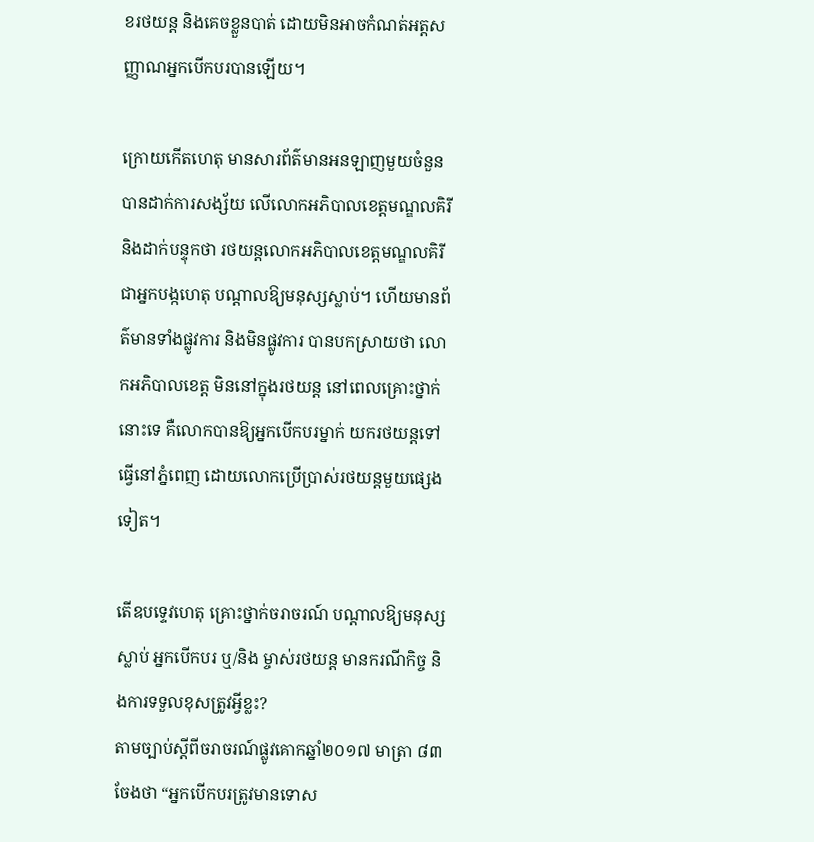ខរថយន្ត និងគេចខ្លួនបាត់ ដោយមិនអាចកំណត់អត្តសញ្ញាណអ្នកបើកបរបានឡើយ។

ក្រោយកើតហេតុ មានសារព័ត៌មានអនឡាញមួយចំនួន បានដាក់ការសង្ស័យ លើលោកអភិបាលខេត្តមណ្ឌលគិរី និងដាក់បន្ទុកថា រថយន្តលោកអភិបាលខេត្តមណ្ឌលគិរី ជាអ្នកបង្កហេតុ បណ្តាលឱ្យមនុស្សស្លាប់។ ហើយមានព័ត៌មានទាំងផ្លូវការ និងមិនផ្លូវការ បានបកស្រាយថា លោកអភិបាលខេត្ត មិននៅក្នុងរថយន្ត នៅពេលគ្រោះថ្នាក់នោះទេ គឺលោកបានឱ្យអ្នកបើកបរម្នាក់ យករថយន្តទៅធ្វើនៅភ្នំពេញ ដោយលោកប្រើប្រាស់រថយន្តមួយផ្សេងទៀត។

តើឧបទ្ទេវហេតុ គ្រោះថ្នាក់ចរាចរណ៍ បណ្តាលឱ្យមនុស្សស្លាប់ អ្នកបើកបរ ឬ/និង ម្ចាស់រថយន្ត មានករណីកិច្ច និងការទទួលខុសត្រូវអ្វីខ្លះ?
តាមច្បាប់ស្តីពីចរាចរណ៍ផ្លូវគោកឆ្នាំ២០១៧ មាត្រា ៨៣ ចែងថា “អ្នកបើកបរត្រូវមានទោស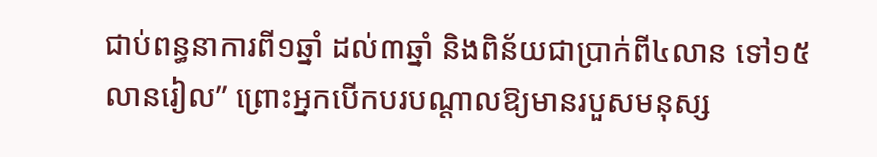ជាប់ពន្ធនាការពី១ឆ្នាំ ដល់៣ឆ្នាំ និងពិន័យជាប្រាក់ពី៤លាន ទៅ១៥លានរៀល” ព្រោះអ្នកបើកបរបណ្តាលឱ្យមានរបួសមនុស្ស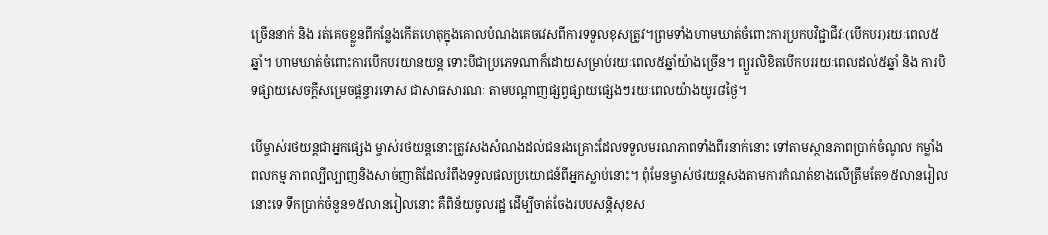ច្រើននាក់ និង រត់គេចខ្លួនពីកន្លែងកើតហេតុក្នុងគោលបំណងគេចវេសពីការទទួលខុសត្រូវ។ព្រមទាំងហាមឃាត់ចំពោះការប្រកបវិជ្ជាជីវៈ(បើកបរ)រយៈពេល៥ឆ្នាំ។ ហាមឃាត់ចំពោះការបើកបរយានយន្ត ទោះបីជាប្រភេទណាក៏ដោយសម្រាប់រយៈពេល៥ឆ្នាំយ៉ាងច្រើន។ ព្យួរលិខិតបើកបររយៈពេលដល់៥ឆ្នាំ និង ការបិទផ្សាយសេចក្តីសម្រេចផ្តន្ទារទោស ជាសាធសារណៈ តាមបណ្តាញផ្សព្វផ្សាយផ្សេងៗរយៈពេលយ៉ាងយូរ៨ថ្ងៃ។

បើម្ចាស់រថយន្តជាអ្នកផ្សេង ម្ចាស់រថយន្តនោះត្រូវសងសំណងដល់ជនរងគ្រោះដែលទទួលមរណភាពទាំងពីរនាក់នោះ ទៅតាមស្ថានភាពប្រាក់ចំណូល កម្លាំងពលកម្ម ភាពល្បីល្បាញនិងសាច់ញាតិដែលរំពឹងទទួលផលប្រយោជន៍ពីអ្នកស្លាប់នោះ។ ពុំមែនម្ចាស់ថរយន្តសងតាមការកំណត់ខាងលើត្រឹមតែ១៥លានរៀលនោះទេ ទឹកប្រាក់ចំនួន១៥លានរៀលនោះ គឺពិន័យចូលរដ្ឋ ដើម្បីចាត់ចែងរបបសន្តិសុខស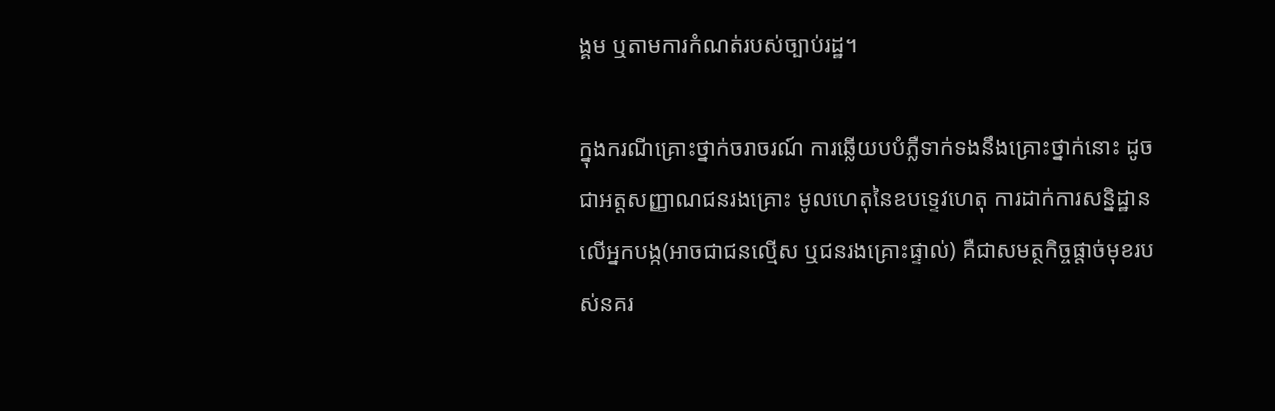ង្គម ឬតាមការកំណត់របស់ច្បាប់រដ្ឋ។

ក្នុងករណីគ្រោះថ្នាក់ចរាចរណ៍ ការឆ្លើយបបំភ្លឺទាក់ទងនឹងគ្រោះថ្នាក់នោះ ដូចជាអត្តសញ្ញាណជនរងគ្រោះ មូលហេតុនៃឧបទ្ទេវហេតុ ការដាក់ការសន្និដ្ឋានលើអ្នកបង្ក(អាចជាជនល្មើស ឬជនរងគ្រោះផ្ទាល់) គឺជាសមត្ថកិច្ចផ្តាច់មុខរបស់នគរ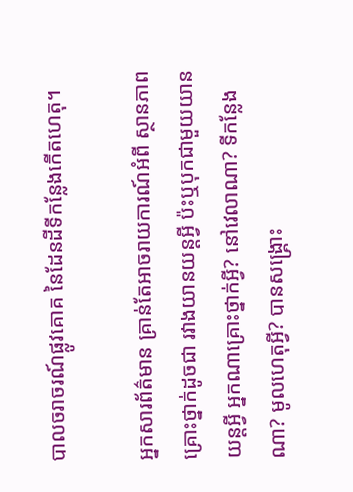បាលចរាចរណ៍ផ្លូវគោគ នៃដែនដីទីកន្លែងកើតហេតុ។

អ្នកសារព័ត៌មាន គ្រាន់តែអាចរាយការណ៍អំពី ស្ថានភាពគ្រោះថ្នាក់ដូចជា រវាងយានយន្តអ្វី ប៉ះឬបុកជាមួយយានយន្តអ្វី អ្នកណាគ្រោះថ្នាក់អ្វី? នៅវេលាណា? ទីកន្លែងណា? មូលហេតុអ្វី? បានសង្គ្រោះ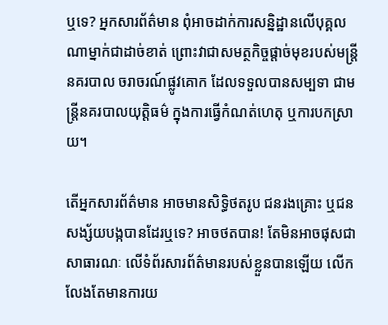ឬទេ? អ្នកសារព័ត៌មាន ពុំអាចដាក់ការសន្និដ្ឋានលើបុគ្គលណាម្នាក់ជាដាច់ខាត់ ព្រោះវាជាសមត្ថកិច្ចផ្តាច់មុខរបស់មន្ត្រីនគរបាល ចរាចរណ៍ផ្លូវគោក ដែលទទួលបានសម្បទា ជាមន្ត្រីនគរបាលយុត្តិធម៌ ក្នុងការធ្វើកំណត់ហេតុ ឬការបកស្រាយ។

តើអ្នកសារព័ត៌មាន អាចមានសិទ្ធិថតរូប ជនរងគ្រោះ ឬជនសង្ស័យបង្កបានដែរឬទេ? អាចថតបាន! តែមិនអាចផុសជាសាធារណៈ លើទំព័រសារព័ត៌មានរបស់ខ្លួនបានឡើយ លើកលែងតែមានការយ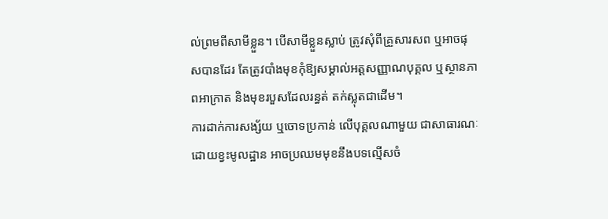ល់ព្រមពីសាមីខ្លួន។ បើសាមីខ្លួនស្លាប់ ត្រូវសុំពីគ្រួសារសព ឬអាចផុសបានដែរ តែត្រូវបាំងមុខកុំឱ្យសម្គាល់អត្តសញ្ញាណបុគ្គល ឬស្ថានភាពអាក្រាត និងមុខរបួសដែលរន្ធត់ តក់ស្លុតជាដើម។
ការដាក់ការសង្ស័យ ឬចោទប្រកាន់ លើបុគ្គលណាមួយ ជាសាធារណៈ ដោយខ្វះមូលដ្ឋាន អាចប្រឈមមុខនឹងបទល្មើសចំ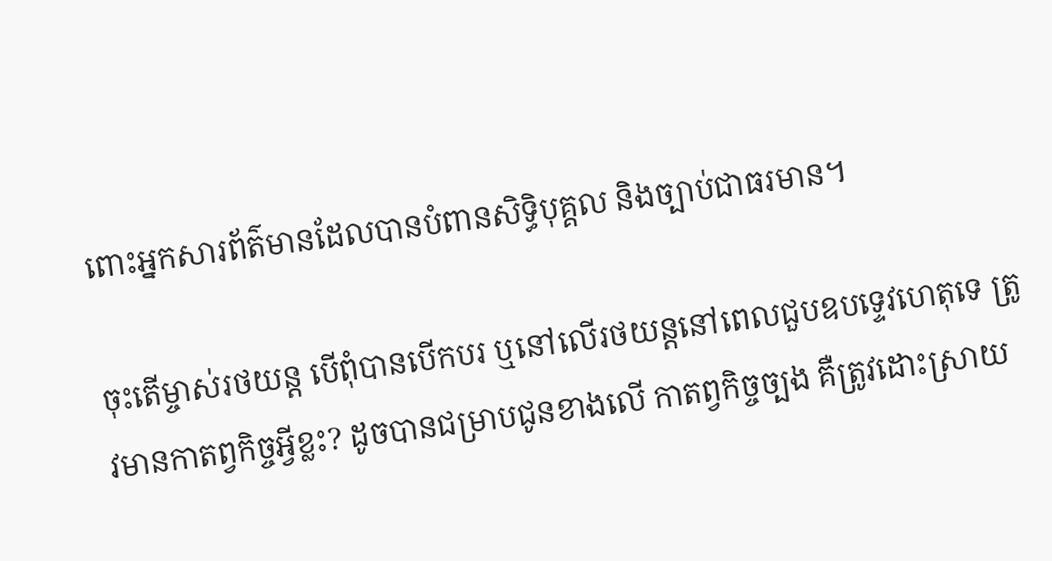ពោះអ្នកសារព័ត៌មានដែលបានបំពានសិទ្ធិបុគ្គល និងច្បាប់ជាធរមាន។

ចុះតើម្ចាស់រថយន្ត បើពុំបានបើកបរ ឬនៅលើរថយន្តនៅពេលជួបឧបទ្ទេវហេតុទេ ត្រូវមានកាតព្វកិច្ចអ្វីខ្លះ? ដូចបានជម្រាបជូនខាងលើ កាតព្វកិច្ចច្បង គឺត្រូវដោះស្រាយ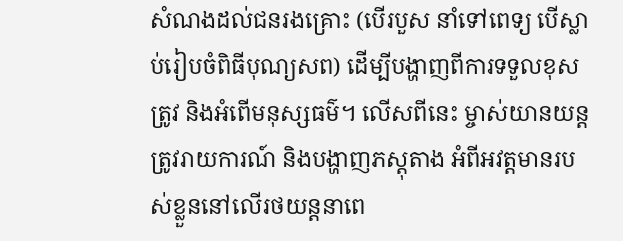សំណងដល់ជនរងគ្រោះ (បើរបួស នាំទៅពេទ្យ បើស្លាប់រៀបចំពិធីបុណ្យសព) ដើម្បីបង្ហាញពីការទទួលខុសត្រូវ និងអំពើមនុស្សធម៌។ លើសពីនេះ ម្ចាស់យានយន្ត ត្រូវរាយការណ៍ និងបង្ហាញភស្តុតាង អំពីអវត្តមានរបស់ខ្លួននៅលើរថយន្តនាពេ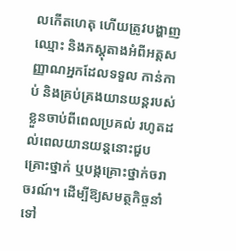លកើតហេតុ ហើយត្រូវបង្ហាញឈ្មោះ និងភស្តុតាងអំពីអត្តសញ្ញាណអ្នកដែលទទួល កាន់កាប់ និងគ្រប់គ្រងយានយន្តរបស់ខ្លួនចាប់ពីពេលប្រគល់ រហូតដល់ពេលយានយន្តនោះជួបគ្រោះថ្នាក់ ឬបង្កគ្រោះថ្នាក់ចរាចរណ៍។ ដើម្បីឱ្យសមត្ថកិច្ចនាំទៅ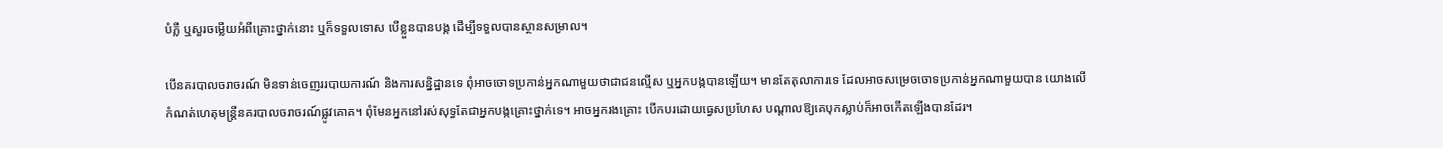បំភ្លឺ ឬសួរចម្លើយអំពីគ្រោះថ្នាក់នោះ ឬក៏ទទួលទោស បើខ្លួនបានបង្ក ដើម្បីទទួលបានស្ថានសម្រាល។

បើនគរបាលចរាចរណ៍ មិនទាន់ចេញររបាយការណ៍ និងការសន្និដ្ឋានទេ ពុំអាចចោទប្រកាន់អ្នកណាមួយថាជាជនល្មើស ឬអ្នកបង្កបានឡើយ។ មានតែតុលាការទេ ដែលអាចសម្រេចចោទប្រកាន់អ្នកណាមួយបាន យោងលើកំណត់ហេតុមន្ត្រីនគរបាលចរាចរណ៍ផ្លូវគោគ។ ពុំមែនអ្នកនៅរស់សុទ្ធតែជាអ្នកបង្កគ្រោះថ្នាក់ទេ។ អាចអ្នករងគ្រោះ បើកបរដោយធ្វេសប្រហែស បណ្តាលឱ្យគេបុកស្លាប់ក៏អាចកើតឡើងបានដែរ។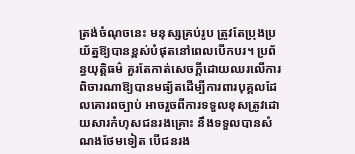ត្រង់ចំណុចនេះ មនុស្សគ្រប់រូប ត្រូវតែប្រុងប្រយ័ត្នឱ្យបានខ្ពស់បំផុតនៅពេលបើកបរ។ ប្រព័ន្ធយុត្តិធម៌ គួរតែកាត់សេចក្តីដោយឈរលើការពិចារណាឱ្យបានមធ្យ័តដើម្បីការពារបុគ្គលដែលគោរពច្បាប់ អាចរួចពីការទទួលខុសត្រូវដោយសារកំហុសជនរងគ្រោះ នឹងទទួលបានសំណងថែមទៀត បើជនរង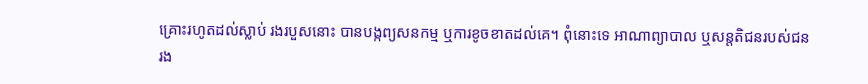គ្រោះរហូតដល់ស្លាប់ រងរបួសនោះ បានបង្កព្យសនកម្ម ឬការខូចខាតដល់គេ។ ពុំនោះទេ អាណាព្យាបាល ឬសន្តតិជនរបស់ជនរង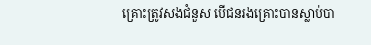គ្រោះត្រូវសងជំនួស បើជនរងគ្រោះបានស្លាប់បា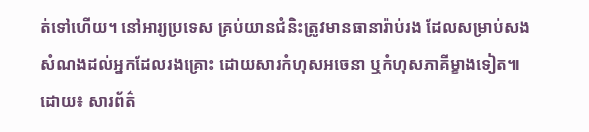ត់ទៅហើយ។ នៅអារ្យប្រទេស គ្រប់យានជំនិះត្រូវមានធានារ៉ាប់រង ដែលសម្រាប់សងសំណងដល់អ្នកដែលរងគ្រោះ ដោយសារកំហុសអចេនា ឬកំហុសភាគីម្ខាងទៀត៕ ដោយ៖ សារព័ត៌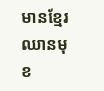មានខ្មែរឈានមុខ